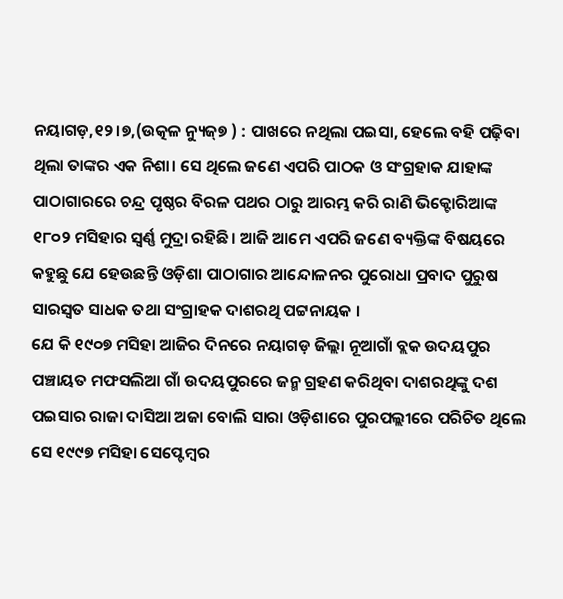ନୟାଗଡ଼,୧୨।୭,(ଉତ୍କଳ ନ୍ୟୁଜ୍୭ ) : ପାଖରେ ନଥିଲା ପଇସା, ହେଲେ ବହି ପଢ଼ିବା ଥିଲା ତାଙ୍କର ଏକ ନିଶା। ସେ ଥିଲେ ଜଣେ ଏପରି ପାଠକ ଓ ସଂଗ୍ରହାକ ଯାହାଙ୍କ ପାଠାଗାରରେ ଚନ୍ଦ୍ର ପୃଷ୍ଠର ବିରଳ ପଥର ଠାରୁ ଆରମ୍ଭ କରି ରାଣି ଭିକ୍ଟୋରିଆଙ୍କ ୧୮୦୨ ମସିହାର ସ୍ବର୍ଣ୍ଣ ମୁଦ୍ରା ରହିଛି। ଆଜି ଆମେ ଏପରି ଜଣେ ବ୍ୟକ୍ତିଙ୍କ ବିଷୟରେ କହୁଛୁ ଯେ ହେଉଛନ୍ତି ଓଡ଼ିଶା ପାଠାଗାର ଆନ୍ଦୋଳନର ପୁରୋଧା ପ୍ରବାଦ ପୁରୁଷ ସାରସ୍ବତ ସାଧକ ତଥା ସଂଗ୍ରାହକ ଦାଶରଥି ପଟ୍ଟନାୟକ ।
ଯେ କି ୧୯୦୭ ମସିହା ଆଜିର ଦିନରେ ନୟାଗଡ଼ ଜିଲ୍ଲା ନୂଆଗାଁ ବ୍ଲକ ଉଦୟପୁର ପଞ୍ଚାୟତ ମଫସଲିଆ ଗାଁ ଉଦୟପୁରରେ ଜନ୍ମ ଗ୍ରହଣ କରିଥିବା ଦାଶରଥିଙ୍କୁ ଦଶ ପଇସାର ରାଜା ଦାସିଆ ଅଜା ବୋଲି ସାରା ଓଡ଼ିଶାରେ ପୁରପଲ୍ଲୀରେ ପରିଚିତ ଥିଲେ ସେ ୧୯୯୭ ମସିହା ସେପ୍ଟେମ୍ବର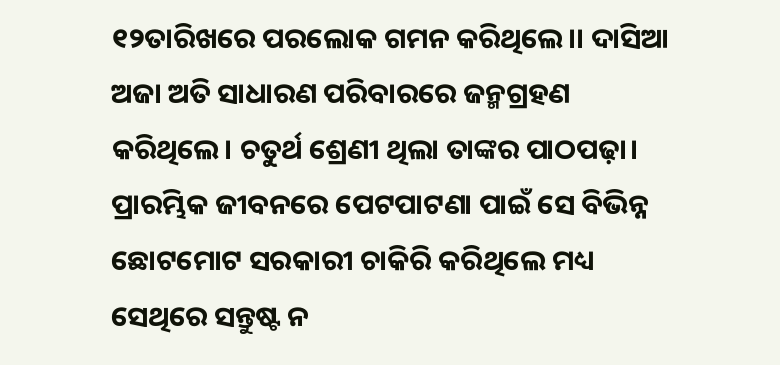୧୨ତାରିଖରେ ପରଲୋକ ଗମନ କରିଥିଲେ।। ଦାସିଆ ଅଜା ଅତି ସାଧାରଣ ପରିବାରରେ ଜନ୍ମଗ୍ରହଣ କରିଥିଲେ। ଚତୁର୍ଥ ଶ୍ରେଣୀ ଥିଲା ତାଙ୍କର ପାଠପଢ଼ା। ପ୍ରାରମ୍ଭିକ ଜୀବନରେ ପେଟପାଟଣା ପାଇଁ ସେ ବିଭିନ୍ନ ଛୋଟମୋଟ ସରକାରୀ ଚାକିରି କରିଥିଲେ ମଧ୍ୟ ସେଥିରେ ସନ୍ତୁଷ୍ଟ ନ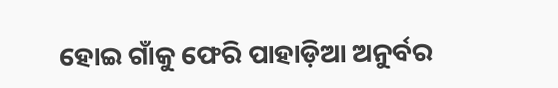ହୋଇ ଗାଁକୁ ଫେରି ପାହାଡ଼ିଆ ଅନୁର୍ବର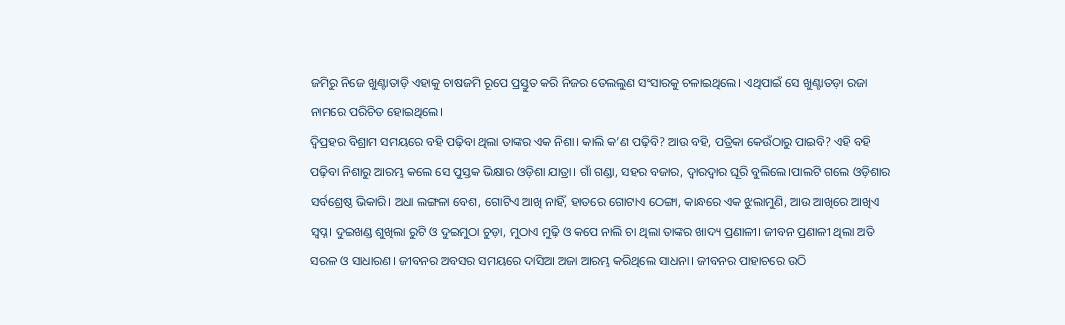ଜମିରୁ ନିଜେ ଖୁଣ୍ଟାତାଡ଼ି ଏହାକୁ ଚାଷଜମି ରୂପେ ପ୍ରସ୍ତୁତ କରି ନିଜର ତେଲଲୁଣ ସଂସାରକୁ ଚଳାଇଥିଲେ। ଏଥିପାଇଁ ସେ ଖୁଣ୍ଟାତଡ଼ା ରଜା ନାମରେ ପରିଚିତ ହୋଇଥିଲେ।
ଦ୍ବିପ୍ରହର ବିଶ୍ରାମ ସମୟରେ ବହି ପଢ଼ିବା ଥିଲା ତାଙ୍କର ଏକ ନିଶା। କାଲି କ’ଣ ପଢ଼ିବି? ଆଉ ବହି, ପତ୍ରିକା କେଉଁଠାରୁ ପାଇବି? ଏହି ବହି ପଢ଼ିବା ନିଶାରୁ ଆରମ୍ଭ କଲେ ସେ ପୁସ୍ତକ ଭିକ୍ଷାର ଓଡ଼ିଶା ଯାତ୍ରା। ଗାଁ ଗଣ୍ଡା, ସହର ବଜାର, ଦ୍ବାରଦ୍ବାର ଘୂରି ବୁଲିଲେ।ପାଲଟି ଗଲେ ଓଡ଼ିଶାର ସର୍ବଶ୍ରେଷ୍ଠ ଭିକାରି। ଅଧା ଲଙ୍ଗଳା ବେଶ, ଗୋଟିଏ ଆଖି ନାହିଁ, ହାତରେ ଗୋଟାଏ ଠେଙ୍ଗା, କାନ୍ଧରେ ଏକ ଝୁଲାମୁଣି, ଆଉ ଆଖିରେ ଆଖିଏ ସ୍ବପ୍ନ। ଦୁଇଖଣ୍ଡ ଶୁଖିଲା ରୁଟି ଓ ଦୁଇମୁଠା ଚୁଡ଼ା, ମୁଠାଏ ମୁଢ଼ି ଓ କପେ ନାଲି ଚା ଥିଲା ତାଙ୍କର ଖାଦ୍ୟ ପ୍ରଣାଳୀ। ଜୀବନ ପ୍ରଣାଳୀ ଥିଲା ଅତି ସରଳ ଓ ସାଧାରଣ। ଜୀବନର ଅବସର ସମୟରେ ଦାସିଆ ଅଜା ଆରମ୍ଭ କରିଥିଲେ ସାଧନା। ଜୀବନର ପାହାଚରେ ଉଠି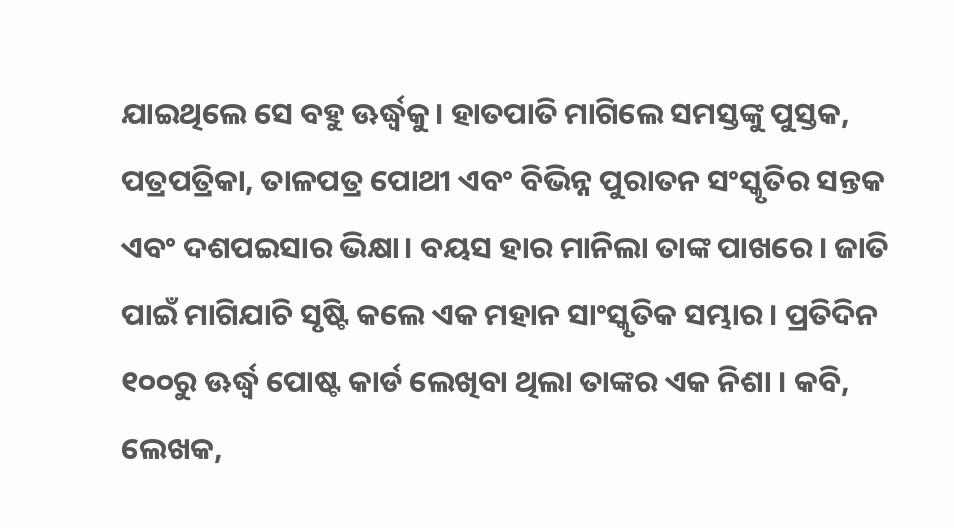ଯାଇଥିଲେ ସେ ବହୁ ଊର୍ଦ୍ଧ୍ବକୁ। ହାତପାତି ମାଗିଲେ ସମସ୍ତଙ୍କୁ ପୁସ୍ତକ, ପତ୍ରପତ୍ରିକା, ତାଳପତ୍ର ପୋଥୀ ଏବଂ ବିଭିନ୍ନ ପୁରାତନ ସଂସ୍କୃତିର ସନ୍ତକ ଏବଂ ଦଶପଇସାର ଭିକ୍ଷା। ବୟସ ହାର ମାନିଲା ତାଙ୍କ ପାଖରେ। ଜାତି ପାଇଁ ମାଗିଯାଚି ସୃଷ୍ଟି କଲେ ଏକ ମହାନ ସାଂସ୍କୃତିକ ସମ୍ଭାର। ପ୍ରତିଦିନ ୧୦୦ରୁ ଊର୍ଦ୍ଧ୍ବ ପୋଷ୍ଟ କାର୍ଡ ଲେଖିବା ଥିଲା ତାଙ୍କର ଏକ ନିଶା । କବି, ଲେଖକ,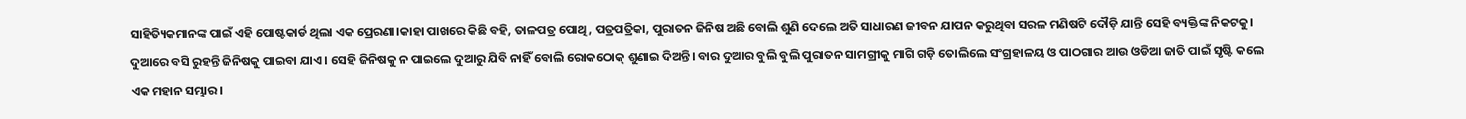ସାହିତ୍ୟିକମାନଙ୍କ ପାଇଁ ଏହି ପୋଷ୍ଟକାର୍ଡ ଥିଲା ଏକ ପ୍ରେରଣା।କାହା ପାଖରେ କିଛି ବହି, ତାଳପତ୍ର ପୋଥି, ପତ୍ରପତ୍ରିକା, ପୁରାତନ ଜିନିଷ ଅଛି ବୋଲି ଶୁଣି ଦେଲେ ଅତି ସାଧାରଣ ଜୀବନ ଯାପନ କରୁଥିବା ସରଳ ମଣିଷଟି ଦୌଡ଼ି ଯାନ୍ତି ସେହି ବ୍ୟକ୍ତିଙ୍କ ନିକଟକୁ। ଦୁଆରେ ବସି ରୁହନ୍ତି ଜିନିଷକୁ ପାଇବା ଯାଏ। ସେହି ଜିନିଷକୁ ନ ପାଇଲେ ଦୁଆରୁ ଯିବି ନାହିଁ ବୋଲି ରୋକଠୋକ୍ ଶୁଣାଇ ଦିଅନ୍ତି। ବାର ଦୁଆର ବୁଲି ବୁଲି ପୁରାତନ ସାମଗ୍ରୀକୁ ମାଗି ଗଡ଼ି ତୋଲିଲେ ସଂଗ୍ରହାଳୟ ଓ ପାଠଗାର ଆଉ ଓଡିଆ ଜାତି ପାଇଁ ସୃଷ୍ଟି କଲେ ଏକ ମହାନ ସମ୍ଭାର।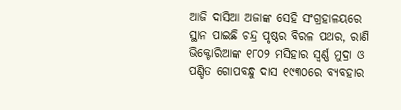ଆଜି ଦାସିଆ ଅଜାଙ୍କ ସେହି ସଂଗ୍ରହାଳୟରେ ସ୍ଥାନ ପାଇଛି ଚନ୍ଦ୍ର ପୃଷ୍ଠର ବିରଳ ପଥର, ରାଣି ଭିକ୍ଟୋରିଆଙ୍କ ୧୮୦୨ ମସିହାର ସ୍ବର୍ଣ୍ଣ ମୁଦ୍ରା ଓ ପଣ୍ଡିତ ଗୋପବନ୍ଧୁ ଦାସ ୧୯୩୦ରେ ବ୍ୟବହାର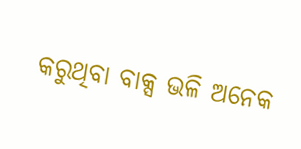କରୁଥିବା ବାକ୍ସ ଭଳି ଅନେକ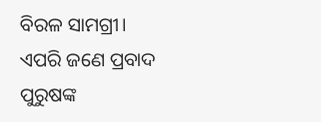ବିରଳ ସାମଗ୍ରୀ। ଏପରି ଜଣେ ପ୍ରବାଦ ପୁରୁଷଙ୍କ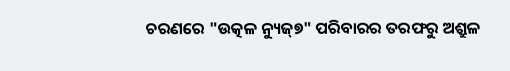ଚରଣରେ "ଉତ୍କଳ ନ୍ୟୁଜ୍୭" ପରିବାରର ତରଫରୁ ଅଶ୍ରୁଳ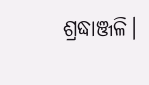ଶ୍ରଦ୍ଧାଞ୍ଜଳି।